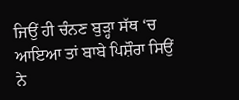ਜਿਉਂ ਹੀ ਚੰਨਣ ਬੁੜ੍ਹਾ ਸੱਥ ‘ਚ ਆਇਆ ਤਾਂ ਬਾਬੇ ਪਿਸ਼ੌਰਾ ਸਿਉਂ ਨੇ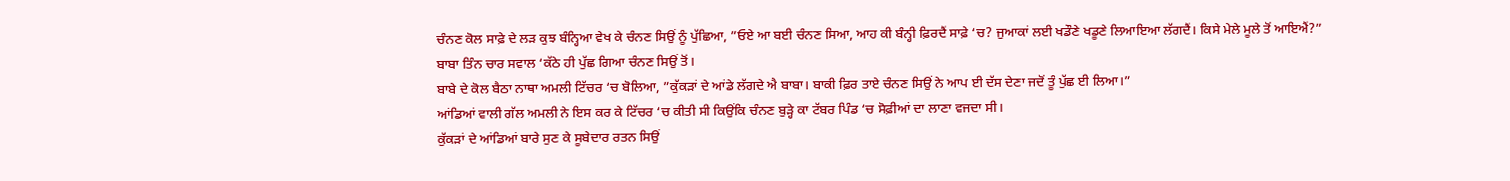ਚੰਨਣ ਕੋਲ ਸਾਫ਼ੇ ਦੇ ਲੜ ਕੁਝ ਬੰਨ੍ਹਿਆ ਵੇਖ ਕੇ ਚੰਨਣ ਸਿਉਂ ਨੂੰ ਪੁੱਛਿਆ, ”ਓਏ ਆ ਬਈ ਚੰਨਣ ਸਿਆ, ਆਹ ਕੀ ਬੰਨ੍ਹੀ ਫ਼ਿਰਦੈਂ ਸਾਫ਼ੇ ‘ਚ? ਜੁਆਕਾਂ ਲਈ ਖਡੌਣੇ ਖਡੂਣੇ ਲਿਆਇਆ ਲੱਗਦੈਂ। ਕਿਸੇ ਮੇਲੇ ਮੂਲੇ ਤੋਂ ਆਇਐਂ?”
ਬਾਬਾ ਤਿੰਨ ਚਾਰ ਸਵਾਲ ‘ਕੱਠੇ ਹੀ ਪੁੱਛ ਗਿਆ ਚੰਨਣ ਸਿਉਂ ਤੋਂ।
ਬਾਬੇ ਦੇ ਕੋਲ ਬੈਠਾ ਨਾਥਾ ਅਮਲੀ ਟਿੱਚਰ ‘ਚ ਬੋਲਿਆ, ”ਕੁੱਕੜਾਂ ਦੇ ਆਂਡੇ ਲੱਗਦੇ ਐ ਬਾਬਾ। ਬਾਕੀ ਫ਼ਿਰ ਤਾਏ ਚੰਨਣ ਸਿਉਂ ਨੇ ਆਪ ਈ ਦੱਸ ਦੇਣਾ ਜਦੋਂ ਤੂੰ ਪੁੱਛ ਈ ਲਿਆ।”
ਆਂਡਿਆਂ ਵਾਲੀ ਗੱਲ ਅਮਲੀ ਨੇ ਇਸ ਕਰ ਕੇ ਟਿੱਚਰ ‘ਚ ਕੀਤੀ ਸੀ ਕਿਉਂਕਿ ਚੰਨਣ ਬੁੜ੍ਹੇ ਕਾ ਟੱਬਰ ਪਿੰਡ ‘ਚ ਸੋਫ਼ੀਆਂ ਦਾ ਲਾਣਾ ਵਜਦਾ ਸੀ।
ਕੁੱਕੜਾਂ ਦੇ ਆਂਡਿਆਂ ਬਾਰੇ ਸੁਣ ਕੇ ਸੂਬੇਦਾਰ ਰਤਨ ਸਿਉਂ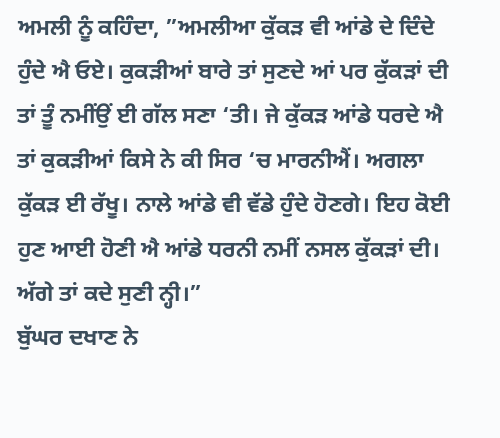ਅਮਲੀ ਨੂੰ ਕਹਿੰਦਾ, ”ਅਮਲੀਆ ਕੁੱਕੜ ਵੀ ਆਂਡੇ ਦੇ ਦਿੰਦੇ ਹੁੰਦੇ ਐ ਓਏ। ਕੁਕੜੀਆਂ ਬਾਰੇ ਤਾਂ ਸੁਣਦੇ ਆਂ ਪਰ ਕੁੱਕੜਾਂ ਦੀ ਤਾਂ ਤੂੰ ਨਮੀਂਉਂ ਈ ਗੱਲ ਸਣਾ ‘ਤੀ। ਜੇ ਕੁੱਕੜ ਆਂਡੇ ਧਰਦੇ ਐ ਤਾਂ ਕੁਕੜੀਆਂ ਕਿਸੇ ਨੇ ਕੀ ਸਿਰ ‘ਚ ਮਾਰਨੀਐਂ। ਅਗਲਾ ਕੁੱਕੜ ਈ ਰੱਖੂ। ਨਾਲੇ ਆਂਡੇ ਵੀ ਵੱਡੇ ਹੁੰਦੇ ਹੋਣਗੇ। ਇਹ ਕੋਈ ਹੁਣ ਆਈ ਹੋਣੀ ਐ ਆਂਡੇ ਧਰਨੀ ਨਮੀਂ ਨਸਲ ਕੁੱਕੜਾਂ ਦੀ। ਅੱਗੇ ਤਾਂ ਕਦੇ ਸੁਣੀ ਨ੍ਹੀ।”
ਬੁੱਘਰ ਦਖਾਣ ਨੇ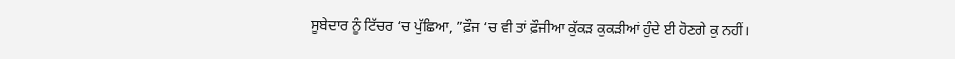ਸੂਬੇਦਾਰ ਨੂੰ ਟਿੱਚਰ ‘ਚ ਪੁੱਛਿਆ, ”ਫ਼ੌਜ ‘ਚ ਵੀ ਤਾਂ ਫ਼ੌਜੀਆ ਕੁੱਕੜ ਕੁਕੜੀਆਂ ਹੁੰਦੇ ਈ ਹੋਣਗੇ ਕੁ ਨਹੀਂ।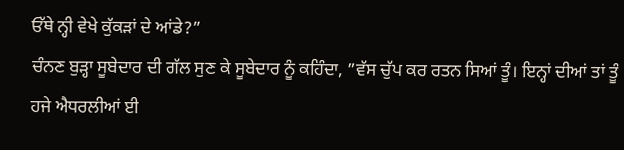ਓੱਥੇ ਨ੍ਹੀ ਵੇਖੇ ਕੁੱਕੜਾਂ ਦੇ ਆਂਡੇ?”
ਚੰਨਣ ਬੁੜ੍ਹਾ ਸੂਬੇਦਾਰ ਦੀ ਗੱਲ ਸੁਣ ਕੇ ਸੂਬੇਦਾਰ ਨੂੰ ਕਹਿੰਦਾ, ”ਵੱਸ ਚੁੱਪ ਕਰ ਰਤਨ ਸਿਆਂ ਤੂੰ। ਇਨ੍ਹਾਂ ਦੀਆਂ ਤਾਂ ਤੂੰ ਹਜੇ ਐਧਰਲੀਆਂ ਈ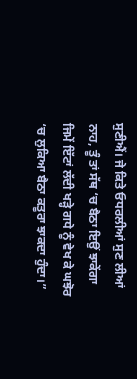ਸੁਣੀਐਂ। ਜੇ ਕਿਤੇ ਓਧਰਲੀਆਂ ਸੁਣ ਲੀਆਂ ਨਾਹ, ਤੂੰ ਤਾਂ ਸੱਥ ‘ਚ ਬੈਠਾ ਇਉਂ ਝਾਕੇਂਗਾ ਜਿਮੇਂ ਇੱਟਾਂ ਲੱਦੀ ਖੜ੍ਹੇ ਗਧੇ ਨੂੰ ਵੇਖ ਕੇ ਘਝੋਰ ‘ਚ ਲੁਕਿਆ ਬੈਠਾ ਕਤੂਰਾ ਝਾਕਦਾ ਹੁੰਦਾ।”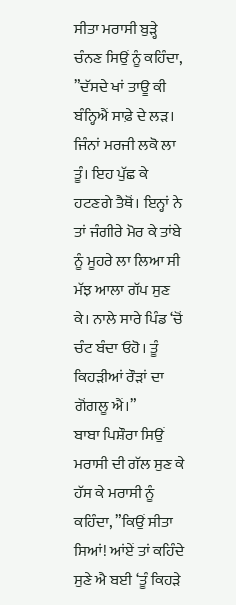ਸੀਤਾ ਮਰਾਸੀ ਬੁੜ੍ਹੇ ਚੰਨਣ ਸਿਉਂ ਨੂੰ ਕਹਿੰਦਾ, ”ਦੱਸਦੇ ਖਾਂ ਤਾਊ ਕੀ ਬੰਨ੍ਹਿਐਂ ਸਾਫ਼ੇ ਦੇ ਲੜ। ਜਿੰਨਾਂ ਮਰਜੀ ਲਕੋ ਲਾ ਤੂੰ। ਇਹ ਪੁੱਛ ਕੇ ਹਟਣਗੇ ਤੈਥੋਂ। ਇਨ੍ਹਾਂ ਨੇ ਤਾਂ ਜੰਗੀਰੇ ਮੋਰ ਕੇ ਤਾਂਬੇ ਨੂੰ ਮੂਹਰੇ ਲਾ ਲਿਆ ਸੀ ਮੱਝ ਆਲਾ ਗੱਪ ਸੁਣ ਕੇ। ਨਾਲੇ ਸਾਰੇ ਪਿੰਡ ‘ਚੋਂ ਚੰਟ ਬੰਦਾ ਓਹੋ। ਤੂੰ ਕਿਹੜੀਆਂ ਰੌੜਾਂ ਦਾ ਗੋਂਗਲੂ ਐਂ।”
ਬਾਬਾ ਪਿਸ਼ੌਰਾ ਸਿਉਂ ਮਰਾਸੀ ਦੀ ਗੱਲ ਸੁਣ ਕੇ ਹੱਸ ਕੇ ਮਰਾਸੀ ਨੂੰ ਕਹਿੰਦਾ, ”ਕਿਉਂ ਸੀਤਾ ਸਿਆਂ! ਆਂਏਂ ਤਾਂ ਕਹਿੰਦੇ ਸੁਣੇ ਐ ਬਈ ‘ਤੂੰ ਕਿਹੜੇ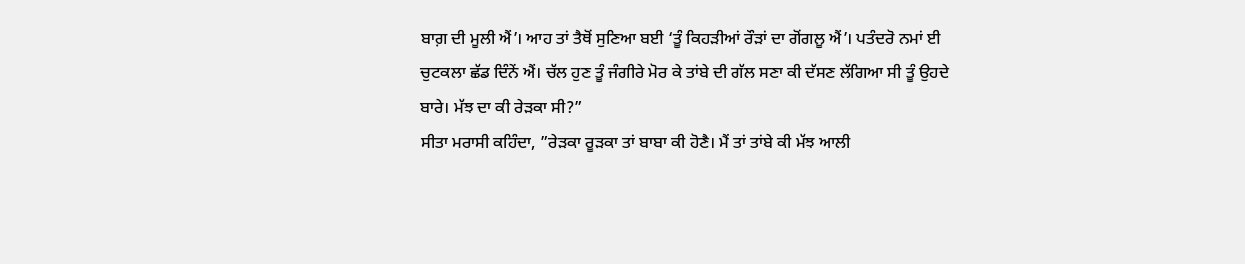ਬਾਗ਼ ਦੀ ਮੂਲੀ ਐਂ’। ਆਹ ਤਾਂ ਤੈਥੋਂ ਸੁਣਿਆ ਬਈ ‘ਤੂੰ ਕਿਹੜੀਆਂ ਰੌੜਾਂ ਦਾ ਗੋਂਗਲੂ ਐਂ’। ਪਤੰਦਰੋ ਨਮਾਂ ਈ ਚੁਟਕਲਾ ਛੱਡ ਦਿੰਨੇਂ ਐਂ। ਚੱਲ ਹੁਣ ਤੂੰ ਜੰਗੀਰੇ ਮੋਰ ਕੇ ਤਾਂਬੇ ਦੀ ਗੱਲ ਸਣਾ ਕੀ ਦੱਸਣ ਲੱਗਿਆ ਸੀ ਤੂੰ ਉਹਦੇ ਬਾਰੇ। ਮੱਝ ਦਾ ਕੀ ਰੇੜਕਾ ਸੀ?”
ਸੀਤਾ ਮਰਾਸੀ ਕਹਿੰਦਾ, ”ਰੇੜਕਾ ਰੂੜਕਾ ਤਾਂ ਬਾਬਾ ਕੀ ਹੋਣੈ। ਮੈਂ ਤਾਂ ਤਾਂਬੇ ਕੀ ਮੱਝ ਆਲੀ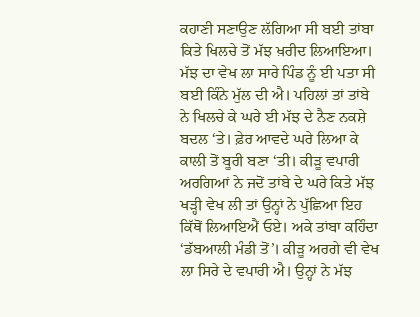ਕਹਾਣੀ ਸਣਾਉਣ ਲੱਗਿਆ ਸੀ ਬਈ ਤਾਂਬਾ ਕਿਤੇ ਖਿਲਚੇ ਤੋਂ ਮੱਝ ਖ਼ਰੀਦ ਲਿਆਇਆ। ਮੱਝ ਦਾ ਵੇਖ ਲਾ ਸਾਰੇ ਪਿੰਡ ਨੂੰ ਈ ਪਤਾ ਸੀ ਬਈ ਕਿੰਨੇ ਮੁੱਲ ਦੀ ਐ। ਪਹਿਲਾਂ ਤਾਂ ਤਾਂਬੇ ਨੇ ਖਿਲਚੇ ਕੇ ਘਰੇ ਈ ਮੱਝ ਦੇ ਨੈਣ ਨਕਸ਼ੇ ਬਦਲ ‘ਤੇ। ਫ਼ੇਰ ਆਵਦੇ ਘਰੇ ਲਿਆ ਕੇ ਕਾਲੀ ਤੋਂ ਬੂਰੀ ਬਣਾ ‘ਤੀ। ਕੀੜੂ ਵਪਾਰੀ ਅਰਗਿਆਂ ਨੇ ਜਦੋਂ ਤਾਂਬੇ ਦੇ ਘਰੇ ਕਿਤੇ ਮੱਝ ਖੜ੍ਹੀ ਵੇਖ ਲੀ ਤਾਂ ਉਨ੍ਹਾਂ ਨੇ ਪੁੱਛਿਆ ਇਹ ਕਿੱਥੋਂ ਲਿਆਇਐਂ ਓਏ। ਅਕੇ ਤਾਂਬਾ ਕਹਿੰਦਾ ‘ਡੱਬਆਲੀ ਮੰਡੀ ਤੋਂ’। ਕੀੜੂ ਅਰਗੇ ਵੀ ਵੇਖ ਲਾ ਸਿਰੇ ਦੇ ਵਪਾਰੀ ਐ। ਉਨ੍ਹਾਂ ਨੇ ਮੱਝ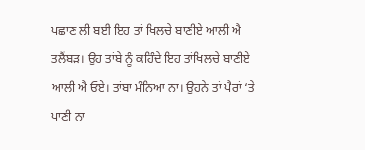ਪਛਾਣ ਲੀ ਬਈ ਇਹ ਤਾਂ ਖਿਲਚੇ ਬਾਣੀਏ ਆਲੀ ਐ ਤਲੈਂਬੜ। ਉਹ ਤਾਂਬੇ ਨੂੰ ਕਹਿੰਦੇ ਇਹ ਤਾਂਖਿਲਚੇ ਬਾਣੀਏ ਆਲੀ ਐ ਓਏ। ਤਾਂਬਾ ਮੰਨਿਆ ਨਾ। ਉਹਨੇ ਤਾਂ ਪੈਰਾਂ ‘ਤੇ ਪਾਣੀ ਨਾ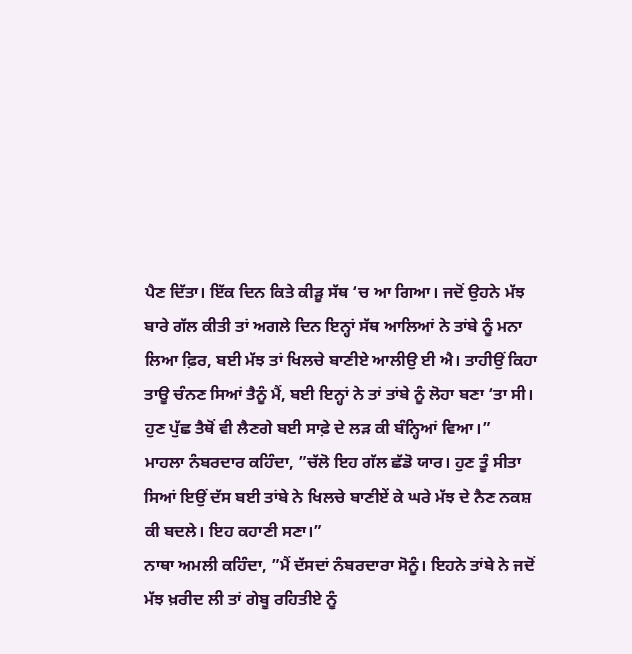ਪੈਣ ਦਿੱਤਾ। ਇੱਕ ਦਿਨ ਕਿਤੇ ਕੀੜੂ ਸੱਥ ‘ਚ ਆ ਗਿਆ। ਜਦੋਂ ਉਹਨੇ ਮੱਝ ਬਾਰੇ ਗੱਲ ਕੀਤੀ ਤਾਂ ਅਗਲੇ ਦਿਨ ਇਨ੍ਹਾਂ ਸੱਥ ਆਲਿਆਂ ਨੇ ਤਾਂਬੇ ਨੂੰ ਮਨਾ ਲਿਆ ਫ਼ਿਰ, ਬਈ ਮੱਝ ਤਾਂ ਖਿਲਚੇ ਬਾਣੀਏ ਆਲੀਉ ਈ ਐ। ਤਾਹੀਉਂ ਕਿਹਾ ਤਾਊ ਚੰਨਣ ਸਿਆਂ ਤੈਨੂੰ ਮੈਂ, ਬਈ ਇਨ੍ਹਾਂ ਨੇ ਤਾਂ ਤਾਂਬੇ ਨੂੰ ਲੋਹਾ ਬਣਾ ‘ਤਾ ਸੀ। ਹੁਣ ਪੁੱਛ ਤੈਥੋਂ ਵੀ ਲੈਣਗੇ ਬਈ ਸਾਫ਼ੇ ਦੇ ਲੜ ਕੀ ਬੰਨ੍ਹਿਆਂ ਵਿਆ।”
ਮਾਹਲਾ ਨੰਬਰਦਾਰ ਕਹਿੰਦਾ, ”ਚੱਲੋ ਇਹ ਗੱਲ ਛੱਡੋ ਯਾਰ। ਹੁਣ ਤੂੰ ਸੀਤਾ ਸਿਆਂ ਇਉਂ ਦੱਸ ਬਈ ਤਾਂਬੇ ਨੇ ਖਿਲਚੇ ਬਾਣੀਏਂ ਕੇ ਘਰੇ ਮੱਝ ਦੇ ਨੈਣ ਨਕਸ਼ ਕੀ ਬਦਲੇ। ਇਹ ਕਹਾਣੀ ਸਣਾ।”
ਨਾਥਾ ਅਮਲੀ ਕਹਿੰਦਾ, ”ਮੈਂ ਦੱਸਦਾਂ ਨੰਬਰਦਾਰਾ ਸੋਨੂੰ। ਇਹਨੇ ਤਾਂਬੇ ਨੇ ਜਦੋਂ ਮੱਝ ਖ਼ਰੀਦ ਲੀ ਤਾਂ ਗੇਬੂ ਰਹਿਤੀਏ ਨੂੰ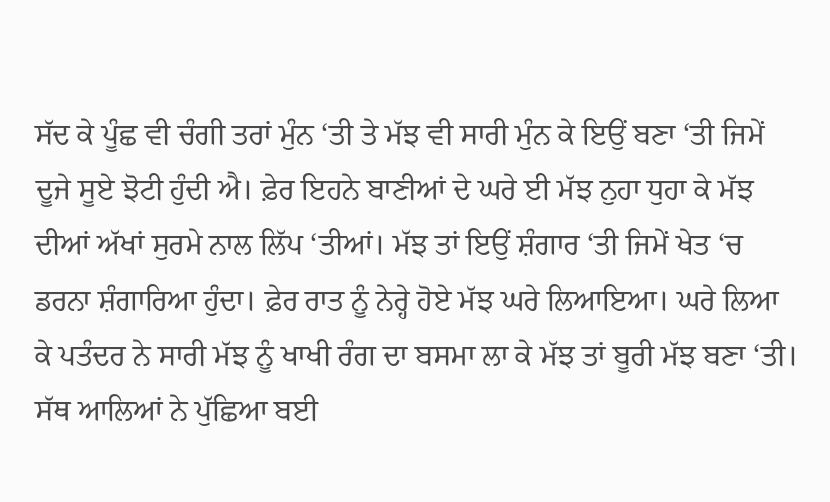ਸੱਦ ਕੇ ਪੂੰਛ ਵੀ ਚੰਗੀ ਤਰਾਂ ਮੁੰਨ ‘ਤੀ ਤੇ ਮੱਝ ਵੀ ਸਾਰੀ ਮੁੰਨ ਕੇ ਇਉਂ ਬਣਾ ‘ਤੀ ਜਿਮੇਂ ਦੂਜੇ ਸੂਏ ਝੋਟੀ ਹੁੰਦੀ ਐ। ਫ਼ੇਰ ਇਹਨੇ ਬਾਣੀਆਂ ਦੇ ਘਰੇ ਈ ਮੱਝ ਨੁਹਾ ਧੁਹਾ ਕੇ ਮੱਝ ਦੀਆਂ ਅੱਖਾਂ ਸੁਰਮੇ ਨਾਲ ਲਿੱਪ ‘ਤੀਆਂ। ਮੱਝ ਤਾਂ ਇਉਂ ਸ਼ੰਗਾਰ ‘ਤੀ ਜਿਮੇਂ ਖੇਤ ‘ਚ ਡਰਨਾ ਸ਼ੰਗਾਰਿਆ ਹੁੰਦਾ। ਫ਼ੇਰ ਰਾਤ ਨੂੰ ਨੇਰ੍ਹੇ ਹੋਏ ਮੱਝ ਘਰੇ ਲਿਆਇਆ। ਘਰੇ ਲਿਆ ਕੇ ਪਤੰਦਰ ਨੇ ਸਾਰੀ ਮੱਝ ਨੂੰ ਖਾਖੀ ਰੰਗ ਦਾ ਬਸਮਾ ਲਾ ਕੇ ਮੱਝ ਤਾਂ ਬੂਰੀ ਮੱਝ ਬਣਾ ‘ਤੀ। ਸੱਥ ਆਲਿਆਂ ਨੇ ਪੁੱਛਿਆ ਬਈ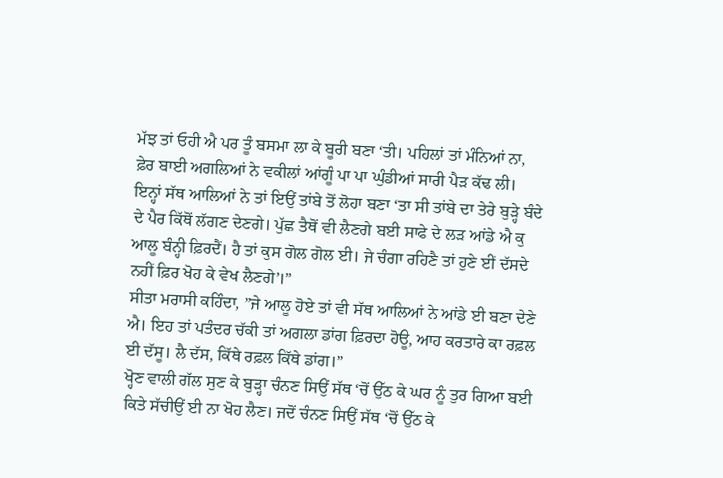ਮੱਝ ਤਾਂ ਓਹੀ ਐ ਪਰ ਤੂੰ ਬਸਮਾ ਲਾ ਕੇ ਬੂਰੀ ਬਣਾ ‘ਤੀ। ਪਹਿਲਾਂ ਤਾਂ ਮੰਨਿਆਂ ਨਾ, ਫ਼ੇਰ ਬਾਈ ਅਗਲਿਆਂ ਨੇ ਵਕੀਲਾਂ ਆਂਗੂੰ ਪਾ ਪਾ ਘੁੰਡੀਆਂ ਸਾਰੀ ਪੈੜ ਕੱਢ ਲੀ। ਇਨ੍ਹਾਂ ਸੱਥ ਆਲਿਆਂ ਨੇ ਤਾਂ ਇਉਂ ਤਾਂਬੇ ਤੋਂ ਲੋਹਾ ਬਣਾ ‘ਤਾ ਸੀ ਤਾਂਬੇ ਦਾ ਤੇਰੇ ਬੁੜ੍ਹੇ ਬੰਦੇ ਦੇ ਪੈਰ ਕਿੱਥੋਂ ਲੱਗਣ ਦੇਣਗੇ। ਪੁੱਛ ਤੈਥੋਂ ਵੀ ਲੈਣਗੇ ਬਈ ਸਾਫੇ ਦੇ ਲੜ ਆਂਡੇ ਐ ਕੁ ਆਲੂ ਬੰਨ੍ਹੀ ਫ਼ਿਰਦੈਂ। ਹੈ ਤਾਂ ਕੁਸ ਗੋਲ ਗੋਲ ਈ। ਜੇ ਚੰਗਾ ਰਹਿਣੈ ਤਾਂ ਹੁਣੇ ਈਂ ਦੱਸਦੇ ਨਹੀਂ ਫ਼ਿਰ ਖੋਹ ਕੇ ਵੇਖ ਲੈਣਗੇ’।”
ਸੀਤਾ ਮਰਾਸੀ ਕਹਿੰਦਾ, ”ਜੇ ਆਲੂ ਹੋਏ ਤਾਂ ਵੀ ਸੱਥ ਆਲਿਆਂ ਨੇ ਆਂਡੇ ਈ ਬਣਾ ਦੇਣੇ ਐ। ਇਹ ਤਾਂ ਪਤੰਦਰ ਚੱਕੀ ਤਾਂ ਅਗਲਾ ਡਾਂਗ ਫ਼ਿਰਦਾ ਹੋਊ, ਆਹ ਕਰਤਾਰੇ ਕਾ ਰਫ਼ਲ ਈ ਦੱਸੂ। ਲੈ ਦੱਸ, ਕਿੱਥੇ ਰਫ਼ਲ ਕਿੱਥੇ ਡਾਂਗ।”
ਖ੍ਹੋਣ ਵਾਲੀ ਗੱਲ ਸੁਣ ਕੇ ਬੁੜ੍ਹਾ ਚੰਨਣ ਸਿਉਂ ਸੱਥ ‘ਚੋਂ ਉੱਠ ਕੇ ਘਰ ਨੂੰ ਤੁਰ ਗਿਆ ਬਈ ਕਿਤੇ ਸੱਚੀਉਂ ਈ ਨਾ ਖੋਹ ਲੈਣ। ਜਦੋਂ ਚੰਨਣ ਸਿਉਂ ਸੱਥ ‘ਚੋਂ ਉੱਠ ਕੇ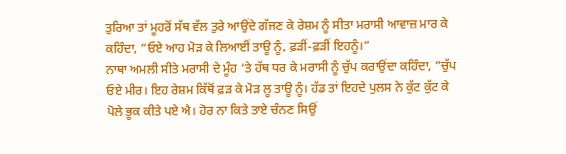ਤੁਰਿਆ ਤਾਂ ਮੂਹਰੋਂ ਸੱਥ ਵੱਲ ਤੁਰੇ ਆਉਂਦੇ ਗੱਜਣ ਕੇ ਰੇਸ਼ਮ ਨੂੰ ਸੀਤਾ ਮਰਾਸੀ ਆਵਾਜ਼ ਮਾਰ ਕੇ ਕਹਿੰਦਾ, ”ਓਏ ਆਹ ਮੋੜ ਕੇ ਲਿਆਈਂ ਤਾਊ ਨੂੰ, ਫ਼ੜੀਂ-ਫ਼ੜੀਂ ਇਹਨੂੰ।”
ਨਾਥਾ ਅਮਲੀ ਸੀਤੇ ਮਰਾਸੀ ਦੇ ਮੂੰਹ ‘ਤੇ ਹੱਥ ਧਰ ਕੇ ਮਰਾਸੀ ਨੂੰ ਚੁੱਪ ਕਰਾਉਂਦਾ ਕਹਿੰਦਾ, ”ਚੁੱਪ ਓਏ ਮੀਰ। ਇਹ ਰੇਸ਼ਮ ਕਿੱਥੋਂ ਫ਼ੜ ਕੇ ਮੋੜ ਲੂ ਤਾਊ ਨੂੰ। ਹੱਡ ਤਾਂ ਇਹਦੇ ਪੁਲਸ ਨੇ ਕੁੱਟ ਕੁੱਟ ਕੇ ਪੋਲੇ ਭੂਕ ਕੀਤੇ ਪਏ ਐ। ਹੋਰ ਨਾ ਕਿਤੇ ਤਾਏ ਚੰਨਣ ਸਿਉਂ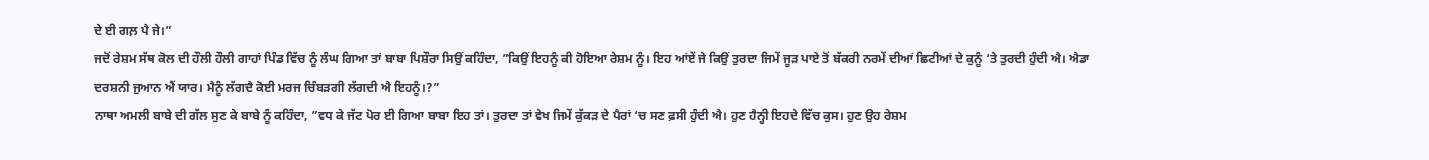ਦੇ ਈ ਗਲ਼ ਪੈ ਜੇ।”
ਜਦੋਂ ਰੇਸ਼ਮ ਸੱਥ ਕੋਲ ਦੀ ਹੌਲੀ ਹੌਲੀ ਗਾਹਾਂ ਪਿੰਡ ਵਿੱਚ ਨੂੰ ਲੰਘ ਗਿਆ ਤਾਂ ਬਾਬਾ ਪਿਸ਼ੌਰਾ ਸਿਉਂ ਕਹਿੰਦਾ, ”ਕਿਉਂ ਇਹਨੂੰ ਕੀ ਹੋਇਆ ਰੇਸ਼ਮ ਨੂੰ। ਇਹ ਆਂਏਂ ਜੇ ਕਿਉਂ ਤੁਰਦਾ ਜਿਮੇਂ ਜੂੜ ਪਾਏ ਤੋਂ ਬੱਕਰੀ ਨਰਮੇਂ ਦੀਆਂ ਛਿਟੀਆਂ ਦੇ ਕੁਨੂੰ ‘ਤੇ ਤੁਰਦੀ ਹੁੰਦੀ ਐ। ਐਡਾ ਦਰਸ਼ਨੀ ਜੁਆਨ ਐਂ ਯਾਰ। ਮੈਨੂੰ ਲੱਗਦੈ ਕੋਈ ਮਰਜ ਚਿੰਬੜਗੀ ਲੱਗਦੀ ਐ ਇਹਨੂੰ।?”
ਨਾਥਾ ਅਮਲੀ ਬਾਬੇ ਦੀ ਗੱਲ ਸੁਣ ਕੇ ਬਾਬੇ ਨੂੰ ਕਹਿੰਦਾ, ”ਵਧ ਕੇ ਜੱਟ ਪੋਰ ਈ ਗਿਆ ਬਾਬਾ ਇਹ ਤਾਂ। ਤੁਰਦਾ ਤਾਂ ਵੇਖ ਜਿਮੇਂ ਕੁੱਕੜ ਦੇ ਪੈਰਾਂ ‘ਚ ਸਣ ਫ਼ਸੀ ਹੁੰਦੀ ਐ। ਹੁਣ ਹੈਨ੍ਹੀ ਇਹਦੇ ਵਿੱਚ ਕੁਸ। ਹੁਣ ਉਹ ਰੇਸ਼ਮ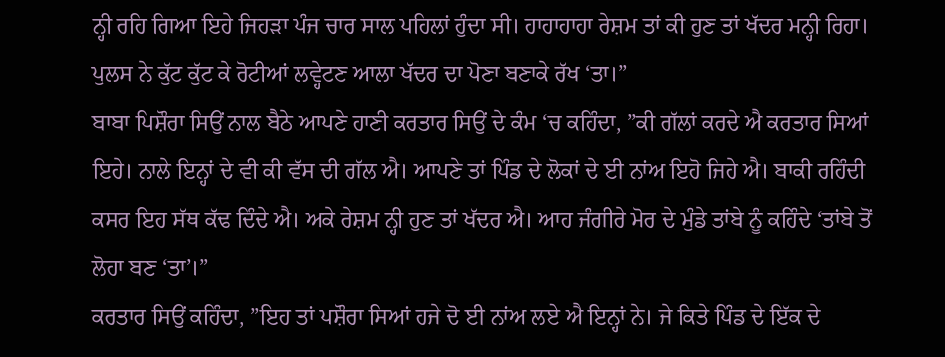ਨ੍ਹੀ ਰਹਿ ਗਿਆ ਇਹੇ ਜਿਹੜਾ ਪੰਜ ਚਾਰ ਸਾਲ ਪਹਿਲਾਂ ਹੁੰਦਾ ਸੀ। ਹਾਹਾਹਾਹਾ ਰੇਸ਼ਮ ਤਾਂ ਕੀ ਹੁਣ ਤਾਂ ਖੱਦਰ ਮਨ੍ਹੀ ਰਿਹਾ। ਪੁਲਸ ਨੇ ਕੁੱਟ ਕੁੱਟ ਕੇ ਰੋਟੀਆਂ ਲਵ੍ਹੇਟਣ ਆਲਾ ਖੱਦਰ ਦਾ ਪੋਣਾ ਬਣਾਕੇ ਰੱਖ ‘ਤਾ।”
ਬਾਬਾ ਪਿਸ਼ੌਰਾ ਸਿਉਂ ਨਾਲ ਬੈਠੇ ਆਪਣੇ ਹਾਣੀ ਕਰਤਾਰ ਸਿਉਂ ਦੇ ਕੰਮ ‘ਚ ਕਹਿੰਦਾ, ”ਕੀ ਗੱਲਾਂ ਕਰਦੇ ਐ ਕਰਤਾਰ ਸਿਆਂ ਇਹੇ। ਨਾਲੇ ਇਨ੍ਹਾਂ ਦੇ ਵੀ ਕੀ ਵੱਸ ਦੀ ਗੱਲ ਐ। ਆਪਣੇ ਤਾਂ ਪਿੰਡ ਦੇ ਲੋਕਾਂ ਦੇ ਈ ਨਾਂਅ ਇਹੋ ਜਿਹੇ ਐ। ਬਾਕੀ ਰਹਿੰਦੀ ਕਸਰ ਇਹ ਸੱਥ ਕੱਢ ਦਿੰਦੇ ਐ। ਅਕੇ ਰੇਸ਼ਮ ਨ੍ਹੀ ਹੁਣ ਤਾਂ ਖੱਦਰ ਐ। ਆਹ ਜੰਗੀਰੇ ਮੋਰ ਦੇ ਮੁੰਡੇ ਤਾਂਬੇ ਨੂੰ ਕਹਿੰਦੇ ‘ਤਾਂਬੇ ਤੋਂ ਲੋਹਾ ਬਣ ‘ਤਾ’।”
ਕਰਤਾਰ ਸਿਉਂ ਕਹਿੰਦਾ, ”ਇਹ ਤਾਂ ਪਸ਼ੌਰਾ ਸਿਆਂ ਹਜੇ ਦੋ ਈ ਨਾਂਅ ਲਏ ਐ ਇਨ੍ਹਾਂ ਨੇ। ਜੇ ਕਿਤੇ ਪਿੰਡ ਦੇ ਇੱਕ ਦੇ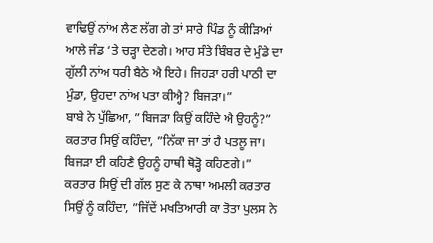ਵਾਢਿਉਂ ਨਾਂਅ ਲੈਣ ਲੱਗ ਗੇ ਤਾਂ ਸਾਰੇ ਪਿੰਡ ਨੂੰ ਕੀੜਿਆਂ ਆਲੇ ਜੰਡ ‘ਤੇ ਚੜ੍ਹਾ ਦੇਣਗੇ। ਆਹ ਸੰਤੇ ਬਿੰਬਰ ਦੇ ਮੁੰਡੇ ਦਾ ਗੁੱਲੀ ਨਾਂਅ ਧਰੀ ਬੈਠੇ ਐ ਇਹੇ। ਜਿਹੜਾ ਹਰੀ ਪਾਠੀ ਦਾ ਮੁੰਡਾ, ਉਹਦਾ ਨਾਂਅ ਪਤਾ ਕੀਅ੍ਹੈ? ਬਿਜੜਾ।”
ਬਾਬੇ ਨੇ ਪੁੱਛਿਆ, ”ਬਿਜੜਾ ਕਿਉਂ ਕਹਿੰਦੇ ਐ ਉਹਨੂੰ?”
ਕਰਤਾਰ ਸਿਉਂ ਕਹਿੰਦਾ, ”ਨਿੱਕਾ ਜਾ ਤਾਂ ਹੈ ਪਤਲੂ ਜਾ। ਬਿਜੜਾ ਈ ਕਹਿਣੈ ਉਹਨੂੰ ਹਾਥੀ ਥੋੜ੍ਹੋ ਕਹਿਣਗੇ।”
ਕਰਤਾਰ ਸਿਉਂ ਦੀ ਗੱਲ ਸੁਣ ਕੇ ਨਾਥਾ ਅਮਲੀ ਕਰਤਾਰ ਸਿਉਂ ਨੂੰ ਕਹਿੰਦਾ, ”ਜਿੱਦੇਂ ਮਖਤਿਆਰੀ ਕਾ ਤੋਤਾ ਪੁਲਸ ਨੇ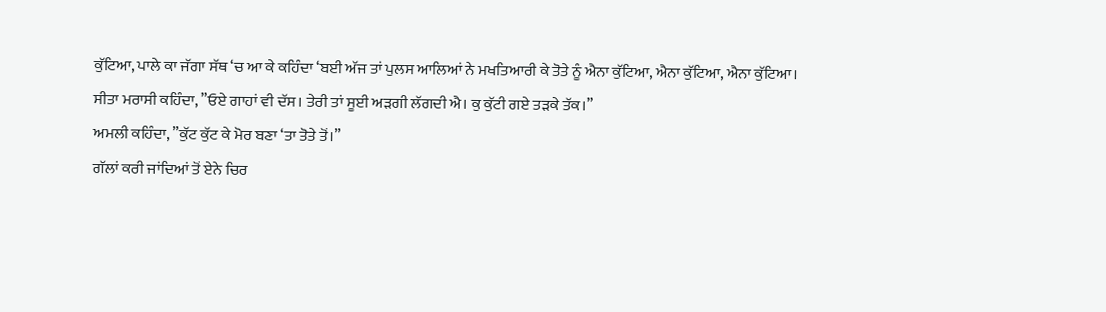ਕੁੱਟਿਆ, ਪਾਲੇ ਕਾ ਜੱਗਾ ਸੱਥ ‘ਚ ਆ ਕੇ ਕਹਿੰਦਾ ‘ਬਈ ਅੱਜ ਤਾਂ ਪੁਲਸ ਆਲਿਆਂ ਨੇ ਮਖਤਿਆਰੀ ਕੇ ਤੋਤੇ ਨੂੰ ਐਨਾ ਕੁੱਟਿਆ, ਐਨਾ ਕੁੱਟਿਆ, ਐਨਾ ਕੁੱਟਿਆ।
ਸੀਤਾ ਮਰਾਸੀ ਕਹਿੰਦਾ, ”ਓਏ ਗਾਹਾਂ ਵੀ ਦੱਸ। ਤੇਰੀ ਤਾਂ ਸੂਈ ਅੜਗੀ ਲੱਗਦੀ ਐ। ਕੁ ਕੁੱਟੀ ਗਏ ਤੜਕੇ ਤੱਕ।”
ਅਮਲੀ ਕਹਿੰਦਾ, ”ਕੁੱਟ ਕੁੱਟ ਕੇ ਮੋਰ ਬਣਾ ‘ਤਾ ਤੋਤੇ ਤੋਂ।”
ਗੱਲਾਂ ਕਰੀ ਜਾਂਦਿਆਂ ਤੋਂ ਏਨੇ ਚਿਰ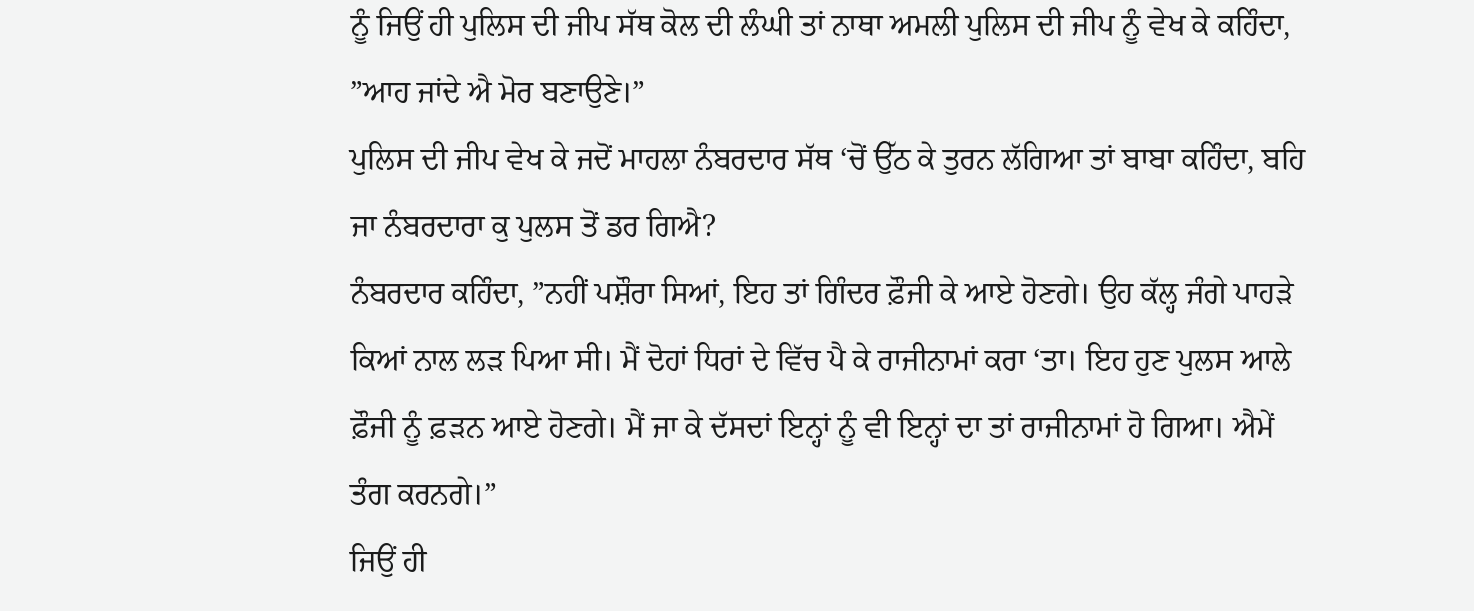ਨੂੰ ਜਿਉਂ ਹੀ ਪੁਲਿਸ ਦੀ ਜੀਪ ਸੱਥ ਕੋਲ ਦੀ ਲੰਘੀ ਤਾਂ ਨਾਥਾ ਅਮਲੀ ਪੁਲਿਸ ਦੀ ਜੀਪ ਨੂੰ ਵੇਖ ਕੇ ਕਹਿੰਦਾ, ”ਆਹ ਜਾਂਦੇ ਐ ਮੋਰ ਬਣਾਉਣੇ।”
ਪੁਲਿਸ ਦੀ ਜੀਪ ਵੇਖ ਕੇ ਜਦੋਂ ਮਾਹਲਾ ਨੰਬਰਦਾਰ ਸੱਥ ‘ਚੋਂ ਉੱਠ ਕੇ ਤੁਰਨ ਲੱਗਿਆ ਤਾਂ ਬਾਬਾ ਕਹਿੰਦਾ, ਬਹਿ ਜਾ ਨੰਬਰਦਾਰਾ ਕੁ ਪੁਲਸ ਤੋਂ ਡਰ ਗਿਐ?
ਨੰਬਰਦਾਰ ਕਹਿੰਦਾ, ”ਨਹੀਂ ਪਸ਼ੌਰਾ ਸਿਆਂ, ਇਹ ਤਾਂ ਗਿੰਦਰ ਫ਼ੌਜੀ ਕੇ ਆਏ ਹੋਣਗੇ। ਉਹ ਕੱਲ੍ਹ ਜੰਗੇ ਪਾਹੜੇ ਕਿਆਂ ਨਾਲ ਲੜ ਪਿਆ ਸੀ। ਮੈਂ ਦੋਹਾਂ ਧਿਰਾਂ ਦੇ ਵਿੱਚ ਪੈ ਕੇ ਰਾਜੀਨਾਮਾਂ ਕਰਾ ‘ਤਾ। ਇਹ ਹੁਣ ਪੁਲਸ ਆਲੇ ਫ਼ੌਜੀ ਨੂੰ ਫ਼ੜਨ ਆਏ ਹੋਣਗੇ। ਮੈਂ ਜਾ ਕੇ ਦੱਸਦਾਂ ਇਨ੍ਹਾਂ ਨੂੰ ਵੀ ਇਨ੍ਹਾਂ ਦਾ ਤਾਂ ਰਾਜੀਨਾਮਾਂ ਹੋ ਗਿਆ। ਐਮੇਂ ਤੰਗ ਕਰਨਗੇ।”
ਜਿਉਂ ਹੀ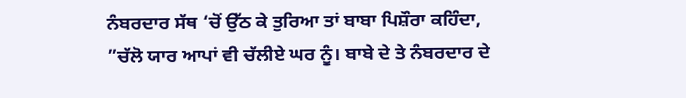ਨੰਬਰਦਾਰ ਸੱਥ ‘ਚੋਂ ਉੱਠ ਕੇ ਤੁਰਿਆ ਤਾਂ ਬਾਬਾ ਪਿਸ਼ੌਰਾ ਕਹਿੰਦਾ, ”ਚੱਲੋ ਯਾਰ ਆਪਾਂ ਵੀ ਚੱਲੀਏ ਘਰ ਨੂੰ। ਬਾਬੇ ਦੇ ਤੇ ਨੰਬਰਦਾਰ ਦੇ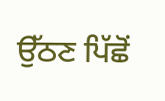ਉੱਠਣ ਪਿੱਛੋਂ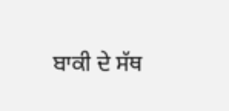ਬਾਕੀ ਦੇ ਸੱਥ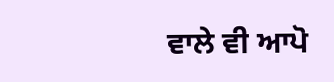ਵਾਲੇ ਵੀ ਆਪੋ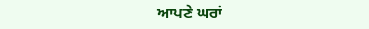ਆਪਣੇ ਘਰਾਂ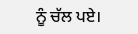ਨੂੰ ਚੱਲ ਪਏ।